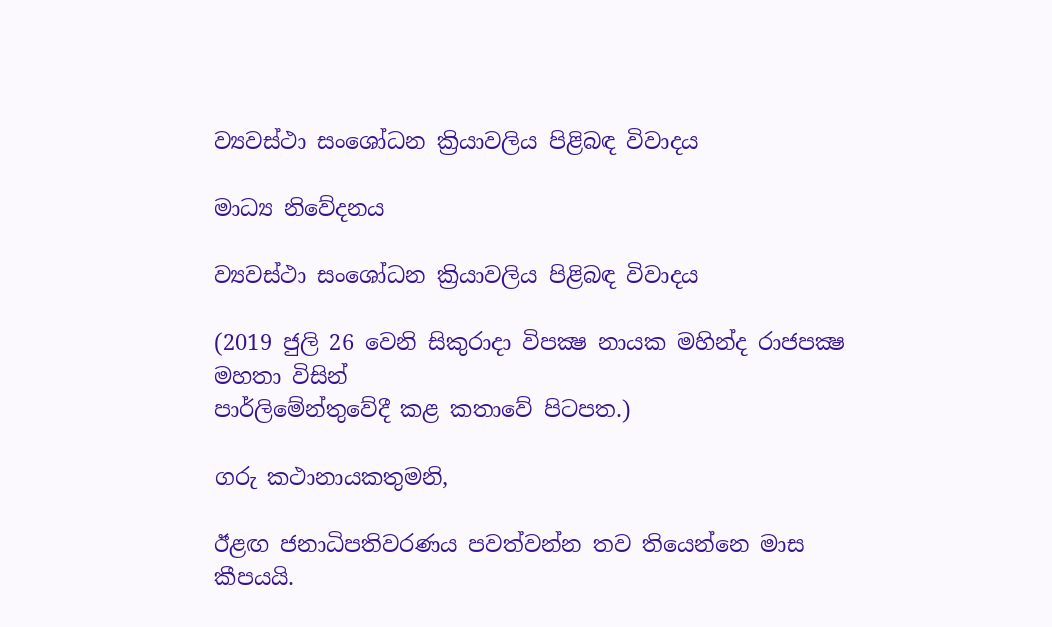ව්‍යවස්ථා සංශෝධන ක්‍රියාවලිය පිළිබඳ විවාදය

මාධ්‍ය නිවේදනය

ව්‍යවස්ථා සංශෝධන ක්‍රියාවලිය පිළිබඳ විවාදය

(2019 ජුලි 26 වෙනි සිකුරාදා විපක්‍ෂ නායක මහින්ද රාජපක්‍ෂ මහතා විසින්
පාර්ලිමේන්තුවේදී කළ කතාවේ පිටපත.)

ගරු කථානායකතුමනි,

ඊළඟ ජනාධිපතිවරණය පවත්වන්න තව තියෙන්නෙ මාස කීපයයි.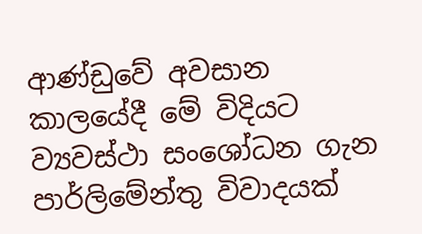ආණ්ඩුවේ අවසාන කාලයේදී මේ විදියට ව්‍යවස්ථා සංශෝධන ගැන පාර්ලිමේන්තු විවාදයක්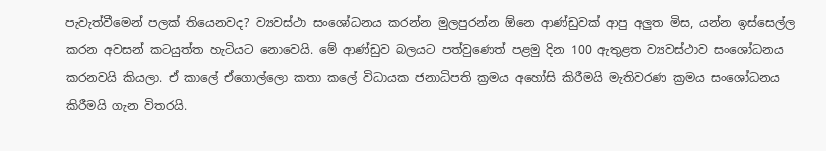පැවැත්වීමෙන් පලක් තියෙනවද? ව්‍යවස්ථා සංශෝධනය කරන්න මුලපුරන්න ඕනෙ ආණ්ඩුවක් ආපු අලුත මිස, යන්න ඉස්සෙල්ල කරන අවසන් කටයුත්ත හැටියට නොවෙයි. මේ ආණ්ඩුව බලයට පත්වුණෙත් පළමු දින 100 ඇතුළත ව්‍යවස්ථාව සංශෝධනය කරනවයි කියලා. ඒ කාලේ ඒගොල්ලො කතා කලේ විධායක ජනාධිපති ක්‍රමය අහෝසි කිරීමයි මැතිවරණ ක්‍රමය සංශෝධනය කිරීමයි ගැන විතරයි.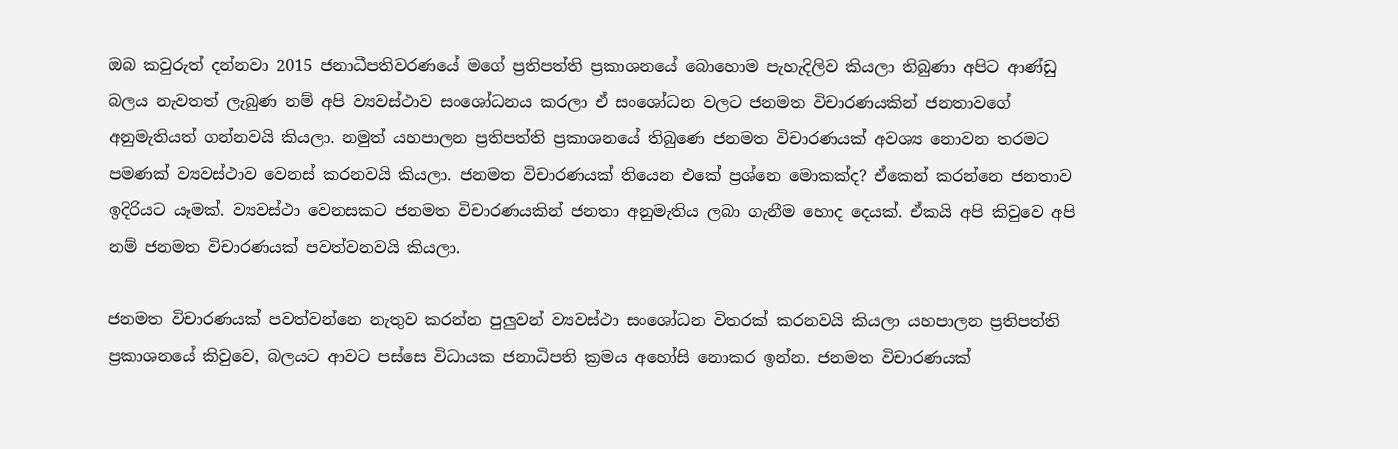ඔබ කවුරුත් දන්නවා 2015 ජනාධීපතිවරණයේ මගේ ප්‍රතිපත්ති ප්‍රකාශනයේ බොහොම පැහැදිලිව කියලා තිබුණා අපිට ආණ්ඩු බලය නැවතත් ලැබුණ නම් අපි ව්‍යවස්ථාව සංශෝධනය කරලා ඒ සංශෝධන වලට ජනමත විචාරණයකින් ජනතාවගේ අනුමැතියත් ගන්නවයි කියලා. නමුත් යහපාලන ප්‍රතිපත්ති ප්‍රකාශනයේ තිබුණෙ ජනමත විචාරණයක් අවශ්‍ය නොවන තරමට පමණක් ව්‍යවස්ථාව වෙනස් කරනවයි කියලා. ජනමත විචාරණයක් තියෙන එකේ ප්‍රශ්නෙ මොකක්ද? ඒකෙන් කරන්නෙ ජනතාව ඉදිරියට යෑමක්. ව්‍යවස්ථා වෙනසකට ජනමත විචාරණයකින් ජනතා අනුමැතිය ලබා ගැනීම හොද දෙයක්. ඒකයි අපි කිවුවෙ අපි නම් ජනමත විචාරණයක් පවත්වනවයි කියලා.

ජනමත විචාරණයක් පවත්වන්නෙ නැතුව කරන්න පුලුවන් ව්‍යවස්ථා සංශෝධන විතරක් කරනවයි කියලා යහපාලන ප්‍රතිපත්ති ප්‍රකාශනයේ කිවුවෙ, බලයට ආවට පස්සෙ විධායක ජනාධිපති ක්‍රමය අහෝසි නොකර ඉන්න. ජනමත විචාරණයක්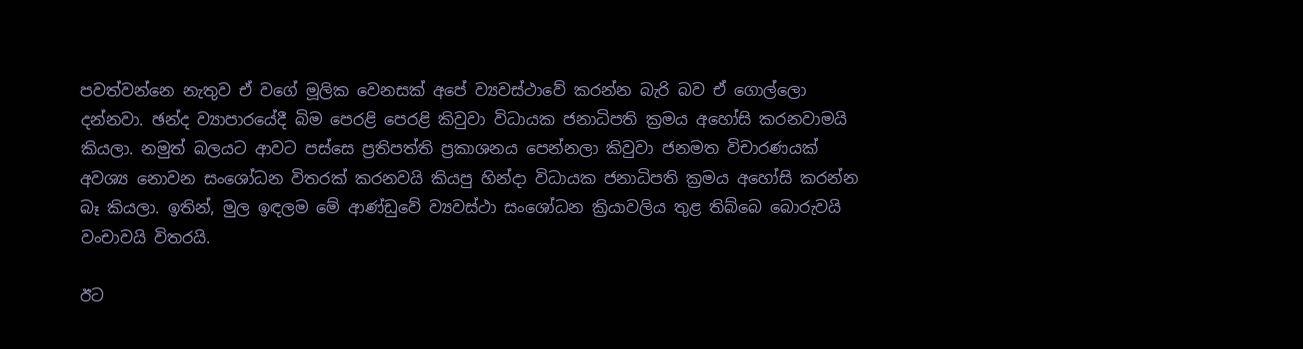පවත්වන්නෙ නැතුව ඒ වගේ මූලික වෙනසක් අපේ ව්‍යවස්ථාවේ කරන්න බැරි බව ඒ ගොල්ලො දන්නවා. ඡන්ද ව්‍යාපාරයේදී බිම පෙරළි පෙරළි කිවුවා විධායක ජනාධිපති ක්‍රමය අහෝසි කරනවාමයි කියලා. නමුත් බලයට ආවට පස්සෙ ප්‍රතිපත්ති ප්‍රකාශනය පෙන්නලා කිවුවා ජනමත විචාරණයක් අවශ්‍ය නොවන සංශෝධන විතරක් කරනවයි කියපු හින්දා විධායක ජනාධිපති ක්‍රමය අහෝසි කරන්න බෑ කියලා. ඉතින්, මුල ඉඳලම මේ ආණ්ඩුවේ ව්‍යවස්ථා සංශෝධන ක්‍රියාවලිය තුළ තිබ්බෙ බොරුවයි වංචාවයි විතරයි.

ඊට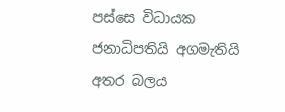පස්සෙ විධායක ජනාධිපතියි අගමැතියි අතර බලය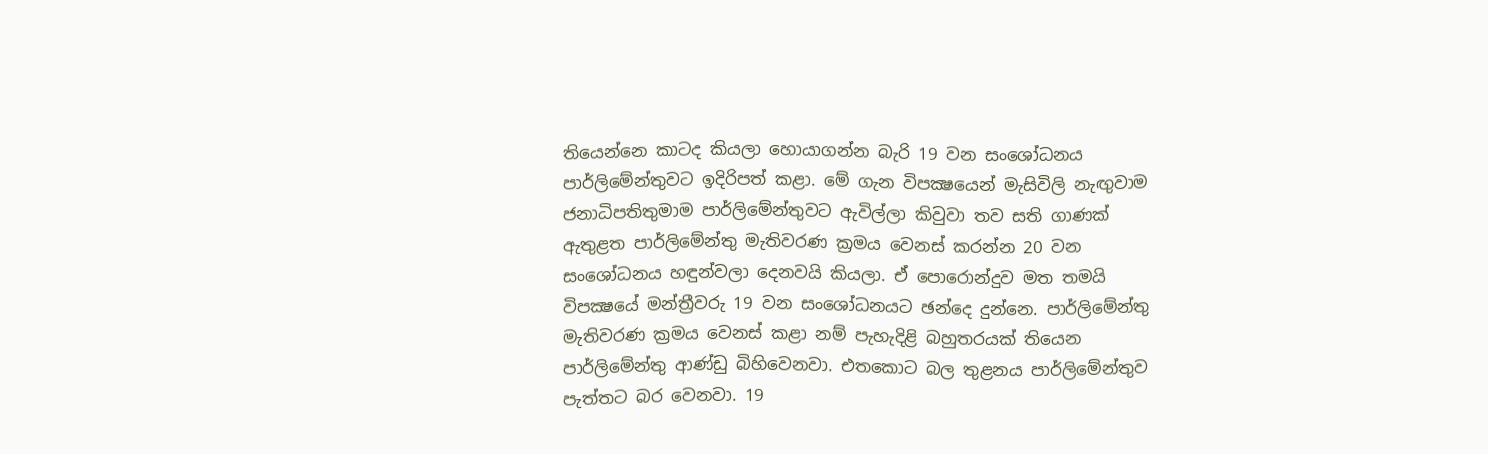තියෙන්නෙ කාටද කියලා හොයාගන්න බැරි 19 වන සංශෝධනය පාර්ලිමේන්තුවට ඉදිරිපත් කළා. මේ ගැන විපක්‍ෂයෙන් මැසිවිලි නැඟුවාම ජනාධිපතිතුමාම පාර්ලිමේන්තුවට ඇවිල්ලා කිවුවා තව සති ගාණක් ඇතුළත පාර්ලිමේන්තු මැතිවරණ ක්‍රමය වෙනස් කරන්න 20 වන සංශෝධනය හඳුන්වලා දෙනවයි කියලා. ඒ පොරොන්දුව මත තමයි විපක්‍ෂයේ මන්ත්‍රීවරු 19 වන සංශෝධනයට ඡන්දෙ දුන්නෙ. පාර්ලිමේන්තු මැතිවරණ ක්‍රමය වෙනස් කළා නම් පැහැදිළි බහුතරයක් තියෙන පාර්ලිමේන්තු ආණ්ඩු බිහිවෙනවා. එතකොට බල තුළනය පාර්ලිමේන්තුව පැත්තට බර වෙනවා. 19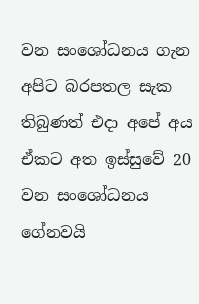වන සංශෝධනය ගැන අපිට බරපතල සැක තිබුණත් එදා අපේ අය ඒකට අත ඉස්සුවේ 20 වන සංශෝධනය ගේනවයි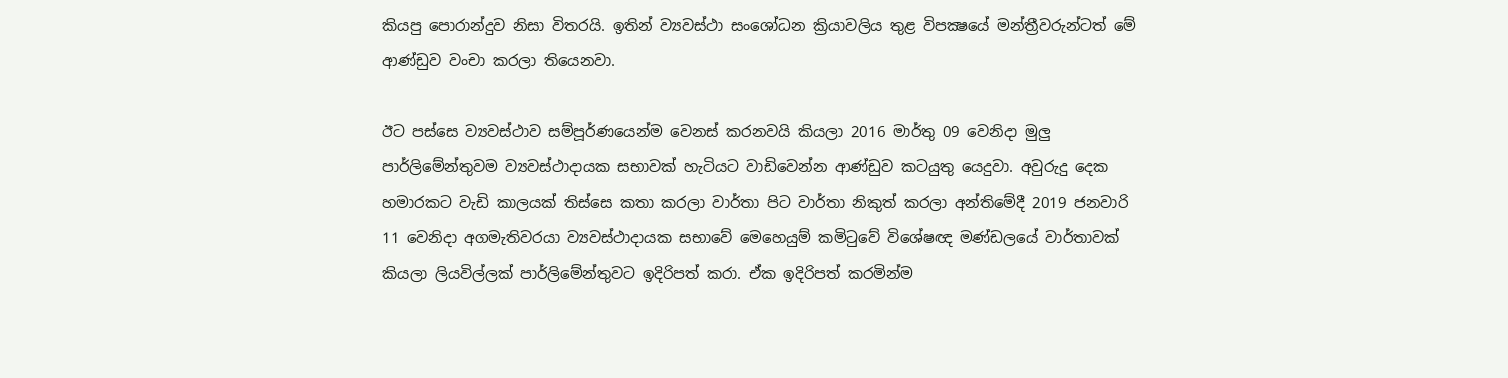කියපු පොරාන්දුව නිසා විතරයි. ඉතින් ව්‍යවස්ථා සංශෝධන ක්‍රියාවලිය තුළ විපක්‍ෂයේ මන්ත්‍රීවරුන්ටත් මේ ආණ්ඩුව වංචා කරලා තියෙනවා.

ඊට පස්සෙ ව්‍යවස්ථාව සම්පූර්ණයෙන්ම වෙනස් කරනවයි කියලා 2016 මාර්තු 09 වෙනිදා මුලු පාර්ලිමේන්තුවම ව්‍යවස්ථාදායක සභාවක් හැටියට වාඩිවෙන්න ආණ්ඩුව කටයුතු යෙදුවා. අවුරුදු දෙක හමාරකට වැඩි කාලයක් තිස්සෙ කතා කරලා වාර්තා පිට වාර්තා නිකුත් කරලා අන්තිමේදී 2019 ජනවාරි 11 වෙනිදා අගමැතිවරයා ව්‍යවස්ථාදායක සභාවේ මෙහෙයුම් කමිටුවේ විශේෂඥ මණ්ඩලයේ වාර්තාවක් කියලා ලියවිල්ලක් පාර්ලිමේන්තුවට ඉදිරිපත් කරා. ඒක ඉදිරිපත් කරමින්ම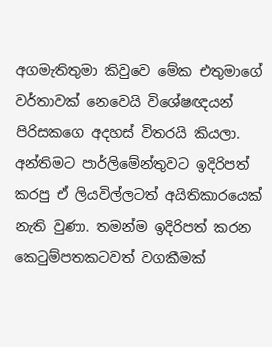අගමැතිතුමා කිවුවෙ මේක එතුමාගේ වර්තාවක් නෙවෙයි විශේෂඥයන් පිරිසකගෙ අදහස් විතරයි කියලා. අන්තිමට පාර්ලිමේන්තුවට ඉදිරිපත් කරපු ඒ ලියවිල්ලටත් අයිතිකාරයෙක් නැති වුණා. තමන්ම ඉදිරිපත් කරන කෙටුම්පතකටවත් වගකීමක්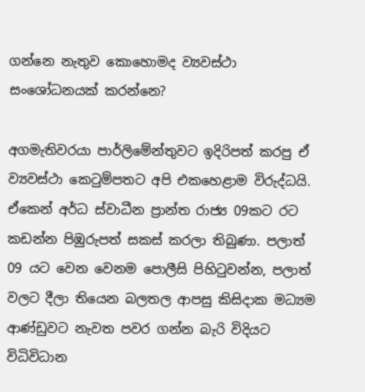ගන්නෙ නැතුව කොහොමද ව්‍යවස්ථා සංශෝධනයක් කරන්නෙ?

අගමැතිවරයා පාර්ලිමේන්තුවට ඉදිරිපත් කරපු ඒ ව්‍යවස්ථා කෙටුම්පතට අපි එකහෙළාම විරුද්ධයි. ඒකෙන් අර්ධ ස්වාධීන ප්‍රාන්ත රාජ්‍ය 09කට රට කඩන්න පිඹුරුපත් සකස් කරලා තිබුණා. පලාත් 09 යට වෙන වෙනම පොලීසි පිහිටුවන්න, පලාත් වලට දීලා තියෙන බලතල ආපසු කිසිදාක මධ්‍යම ආණ්ඩුවට නැවත පවර ගන්න බැරි විදියට විධිවිධාන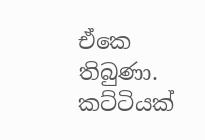ඒකෙ තිබුණා. කට්ටියක්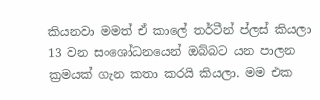කියනවා මමත් ඒ කාලේ තර්ටීන් ප්ලස් කියලා 13 වන සංශෝධනයෙන් ඔබ්බට යන පාලන ක්‍රමයක් ගැන කතා කරයි කියලා. මම එක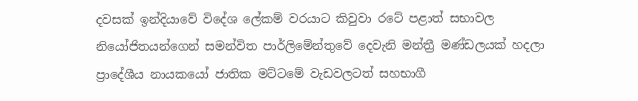දවසක් ඉන්දියාවේ විදේශ ලේකම් වරයාට කිවුවා රටේ පළාත් සභාවල නියෝජිතයන්ගෙන් සමන්විත පාර්ලිමේන්තුවේ දෙවැනි මන්ත්‍රී මණ්ඩලයක් හදලා ප්‍රාදේශීය නායකයෝ ජාතික මට්ටමේ වැඩවලටත් සහභාගී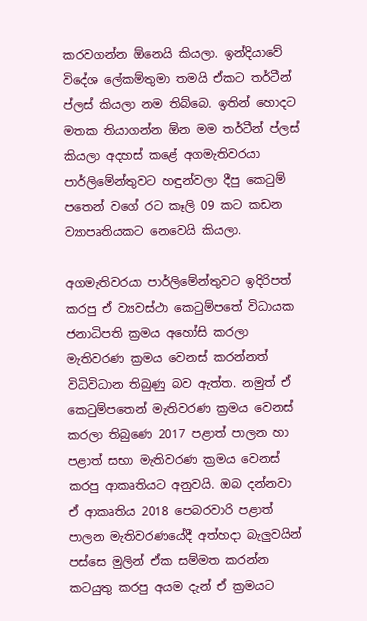කරවගන්න ඕනෙයි කියලා. ඉන්දියාවේ විදේශ ලේකම්තුමා තමයි ඒකට තර්ටීන් ප්ලස් කියලා නම තිබ්බෙ. ඉතින් හොදට මතක තියාගන්න ඕන මම තර්ටීන් ප්ලස් කියලා අදහස් කළේ අගමැතිවරයා පාර්ලිමේන්තුවට හඳුන්වලා දීපු කෙටුම් පතෙන් වගේ රට කෑලි 09 කට කඩන ව්‍යාපෘතියකට නෙවෙයි කියලා.

අගමැතිවරයා පාර්ලිමේන්තුවට ඉදිරිපත් කරපු ඒ ව්‍යවස්ථා කෙටුම්පතේ විධායක ජනාධිපති ක්‍රමය අහෝසි කරලා මැතිවරණ ක්‍රමය වෙනස් කරන්නත් විධිවිධාන තිබුණු බව ඇත්ත. නමුත් ඒ කෙටුම්පතෙන් මැතිවරණ ක්‍රමය වෙනස් කරලා තිබුණෙ 2017 පළාත් පාලන හා පළාත් සභා මැතිවරණ ක්‍රමය වෙනස් කරපු ආකෘතියට අනුවයි. ඔබ දන්නවා ඒ ආකෘතිය 2018 පෙබරවාරි පළාත් පාලන මැතිවරණයේදී අත්හදා බැලුවයින් පස්සෙ මුලින් ඒක සම්මත කරන්න කටයුතු කරපු අයම දැන් ඒ ක්‍රමයට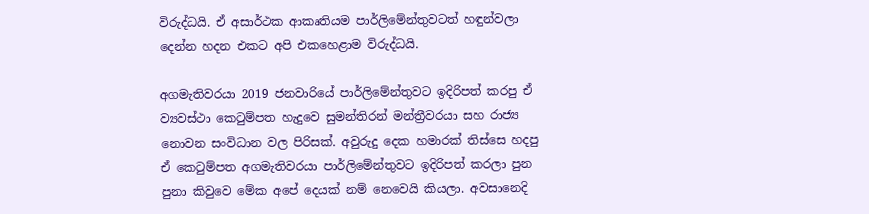විරුද්ධයි. ඒ අසාර්ථක ආකෘතියම පාර්ලිමේන්තුවටත් හඳුන්වලා දෙන්න හදන එකට අපි එකහෙළාම විරුද්ධයි.

අගමැතිවරයා 2019 ජනවාරියේ පාර්ලිමේන්තුවට ඉදිරිපත් කරපු ඒ ව්‍යවස්ථා කෙටුම්පත හැදුවෙ සුමන්තිරන් මන්ත්‍රීවරයා සහ රාජ්‍ය නොවන සංවිධාන වල පිරිසක්. අවුරුදු දෙක හමාරක් තිස්සෙ හදපු ඒ කෙටුම්පත අගමැතිවරයා පාර්ලිමේන්තුවට ඉදිරිපත් කරලා පුන පුනා කිවුවෙ මේක අපේ දෙයක් නම් නෙවෙයි කියලා. අවසානෙදි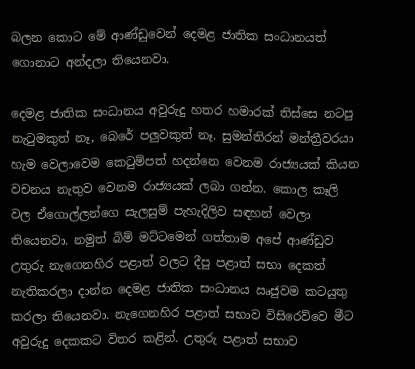බලන කොට මේ ආණ්ඩුවෙන් දෙමළ ජාතික සංධානයත් ගොනාට අන්දලා තියෙනවා.

දෙමළ ජාතික සංධානය අවුරුදු හතර හමාරක් තිස්සෙ නටපු නැටුමකුත් නෑ, බෙරේ පලුවකුත් නෑ. සුමන්තිරන් මන්ත්‍රීවරයා හැම වෙලාවෙම කෙටුම්පත් හදන්නෙ වෙනම රාජ්‍යයක් කියන වචනය නැතුව වෙනම රාජ්‍යයක් ලබා ගන්න. කොල කෑලි වල ඒගොල්ලන්ගෙ සැලසුම් පැහැදිලිව සඳහන් වෙලා තියෙනවා. නමුත් බිම් මට්ටමෙන් ගත්තාම අපේ ආණ්ඩුව උතුරු නැගෙනහිර පළාත් වලට දීපු පළාත් සභා දෙකත් නැතිකරලා දාන්න දෙමළ ජාතික සංධානය ඍජුවම කටයුතු කරලා තියෙනවා. නැගෙනහිර පළාත් සභාව විසිරෙව්වෙ මීට අවුරුදු දෙකකට විතර කළින්. උතුරු පළාත් සභාව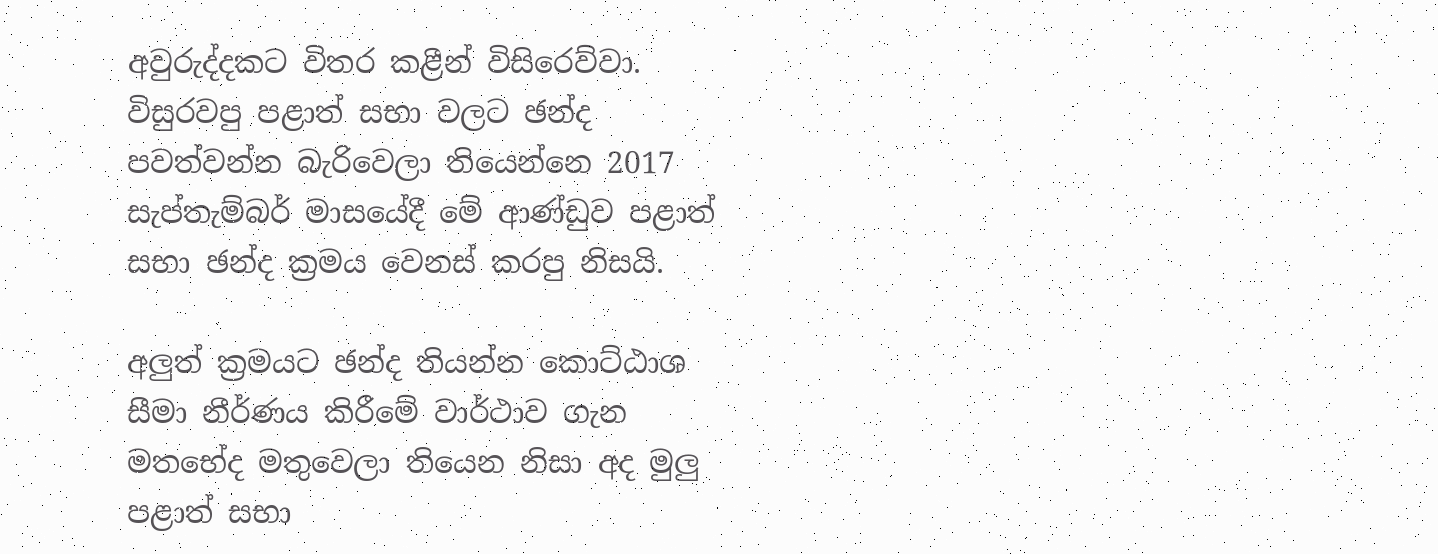අවුරුද්දකට විතර කළීන් විසිරෙව්වා. විසුරවපු පළාත් සභා වලට ඡන්ද පවත්වන්න බැරිවෙලා තියෙන්නෙ 2017 සැප්තැම්බර් මාසයේදී මේ ආණ්ඩුව පළාත් සභා ඡන්ද ක්‍රමය වෙනස් කරපු නිසයි.

අලුත් ක්‍රමයට ඡන්ද තියන්න කොට්ඨාශ සීමා නීර්ණය කිරීමේ වාර්ථාව ගැන මතභේද මතුවෙලා තියෙන නිසා අද මුලු පළාත් සභා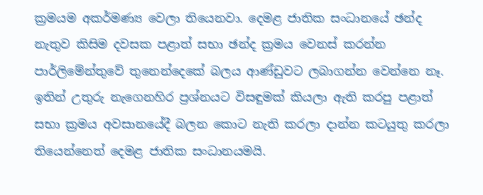ක්‍රමයම අකර්මණ්‍ය වෙලා තියෙනවා. දෙමළ ජාතික සංධානයේ ඡන්ද නැතුව කිසිම දවසක පළාත් සභා ඡන්ද ක්‍රමය වෙනස් කරන්න පාර්ලිමේන්තුවේ තුනෙන්දෙකේ බලය ආණ්ඩුවට ලබාගන්න වෙන්නෙ නෑ. ඉතින් උතුරු නැගෙනහිර ප්‍රශ්නයට විසඳුමක් කියලා ඇති කරපු පළාත් සභා ක්‍රමය අවසානයේදී බලන කොට නැති කරලා දාන්න කටයුතු කරලා තියෙන්නෙත් දෙමළ ජාතික සංධානයමයි.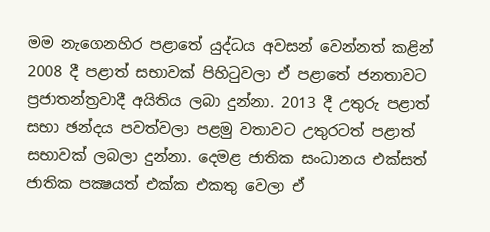මම නැගෙනහිර පළාතේ යුද්ධය අවසන් වෙන්නත් කළින් 2008 දී පළාත් සභාවක් පිහිටුවලා ඒ පළාතේ ජනතාවට ප්‍රජාතන්ත්‍රවාදී අයිතිය ලබා දුන්නා. 2013 දී උතුරු පළාත් සභා ඡන්දය පවත්වලා පළමු වතාවට උතුරටත් පළාත් සභාවක් ලබලා දුන්නා. දෙමළ ජාතික සංධානය එක්සත් ජාතික පක්‍ෂයත් එක්ක එකතු වෙලා ඒ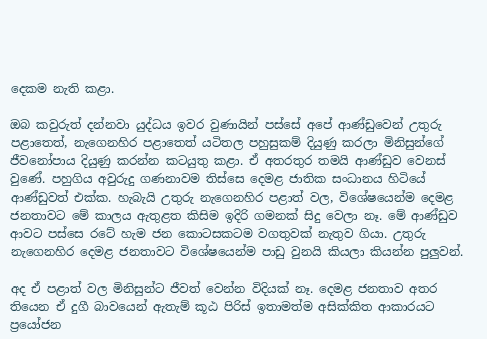දෙකම නැති කළා.

ඔබ කවුරුත් දන්නවා යුද්ධය ඉවර වුණායින් පස්සේ අපේ ආණ්ඩුවෙන් උතුරු පළාතෙත්, නැගෙනහිර පළාතෙත් යටිතල පහුසුකම් දියුණු කරලා මිනිසුන්ගේ ජීවනෝපාය දියුණු කරන්න කටයුතු කළා. ඒ අතරතුර තමයි ආණ්ඩුව වෙනස් වුණේ. පහුගිය අවුරුදු ගණනාවම තිස්සෙ දෙමළ ජාතික සංධානය හිටියේ ආණ්ඩුවත් එක්ක. හැබැයි උතුරු නැගෙනහිර පළාත් වල, විශේෂයෙන්ම දෙමළ ජනතාවට මේ කාලය ඇතුළත කිසිම ඉදිරි ගමනක් සිදු වෙලා නෑ. මේ ආණ්ඩුව ආවට පස්සෙ රටේ හැම ජන කොටසකටම වගතුවක් නැතුව ගියා. උතුරු නැගෙනහිර දෙමළ ජනතාවට විශේෂයෙන්ම පාඩු වුනයි කියලා කියන්න පුලුවන්.

අද ඒ පළාත් වල මිනිසුන්ට ජීවත් වෙන්න විදියක් නෑ. දෙමළ ජනතාව අතර තියෙන ඒ දුගී බාවයෙන් ඇතැම් කූඨ පිරිස් ඉතාමත්ම අසික්කිත ආකාරයට ප්‍රයෝජන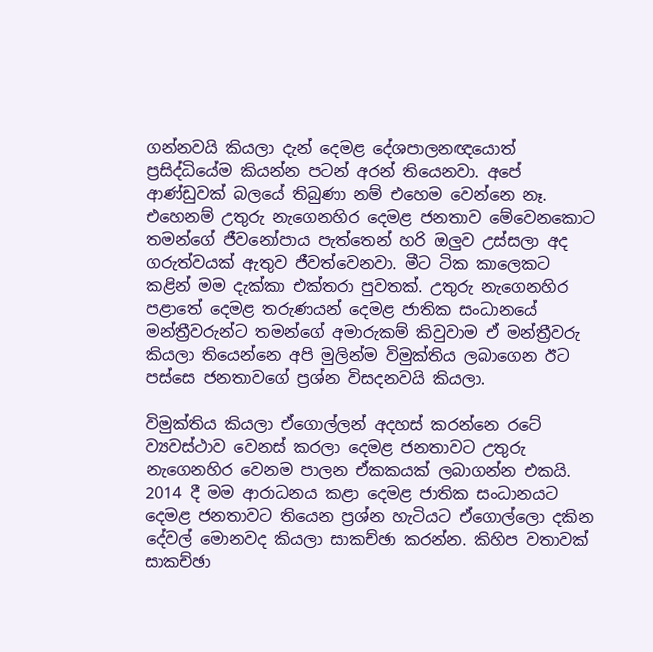ගන්නවයි කියලා දැන් දෙමළ දේශපාලනඥයොත් ප්‍රසිද්ධියේම කියන්න පටන් අරන් තියෙනවා. අපේ ආණ්ඩුවක් බලයේ තිබුණා නම් එහෙම වෙන්නෙ නෑ. එහෙනම් උතුරු නැගෙනහිර දෙමළ ජනතාව මේවෙනකොට තමන්ගේ ජීවනෝපාය පැත්තෙන් හරි ඔලුව උස්සලා අද ගරුත්වයක් ඇතුව ජීවත්වෙනවා. මීට ටික කාලෙකට කළින් මම දැක්කා එක්තරා පුවතක්. උතුරු නැගෙනහිර පළාතේ දෙමළ තරුණයන් දෙමළ ජාතික සංධානයේ මන්ත්‍රීවරුන්ට තමන්ගේ අමාරුකම් කිවුවාම ඒ මන්ත්‍රීවරු කියලා තියෙන්නෙ අපි මුලින්ම විමුක්තිය ලබාගෙන ඊට පස්සෙ ජනතාවගේ ප්‍රශ්න විසදනවයි කියලා.

විමුක්තිය කියලා ඒගොල්ලන් අදහස් කරන්නෙ රටේ ව්‍යවස්ථාව වෙනස් කරලා දෙමළ ජනතාවට උතුරු නැගෙනහිර වෙනම පාලන ඒකකයක් ලබාගන්න එකයි. 2014 දී මම ආරාධනය කළා දෙමළ ජාතික සංධානයට දෙමළ ජනතාවට තියෙන ප්‍රශ්න හැටියට ඒගොල්ලො දකින දේවල් මොනවද කියලා සාකච්ඡා කරන්න. කිහිප වතාවක් සාකච්ඡා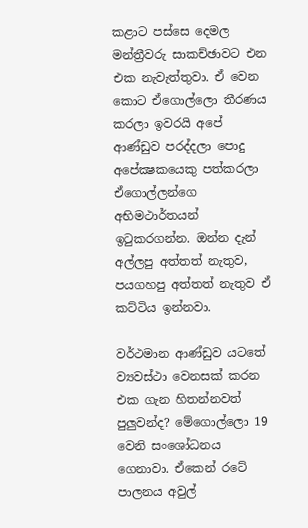කළාට පස්සෙ දෙමල මන්ත්‍රීවරු සාකච්ඡාවට එන එක නැවැත්තුවා. ඒ වෙන කොට ඒගොල්ලො තීරණය කරලා ඉවරයි අපේ ආණ්ඩුව පරද්දලා පොදු අපේක්‍ෂකයෙකු පත්කරලා ඒගොල්ලන්ගෙ අභිමථාර්තයන් ඉටුකරගන්න. ඔන්න දැන් අල්ලපු අත්තත් නැතුව, පයගහපු අත්තත් නැතුව ඒ කට්ටිය ඉන්නවා.

වර්ථමාන ආණ්ඩුව යටතේ ව්‍යවස්ථා වෙනසක් කරන එක ගැන හිතන්නවත් පුලුවන්ද? මේගොල්ලො 19 වෙනි සංශෝධනය ගෙනාවා. ඒකෙන් රටේ පාලනය අවුල්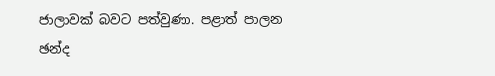ජාලාවක් බවට පත්වුණා. පළාත් පාලන ඡන්ද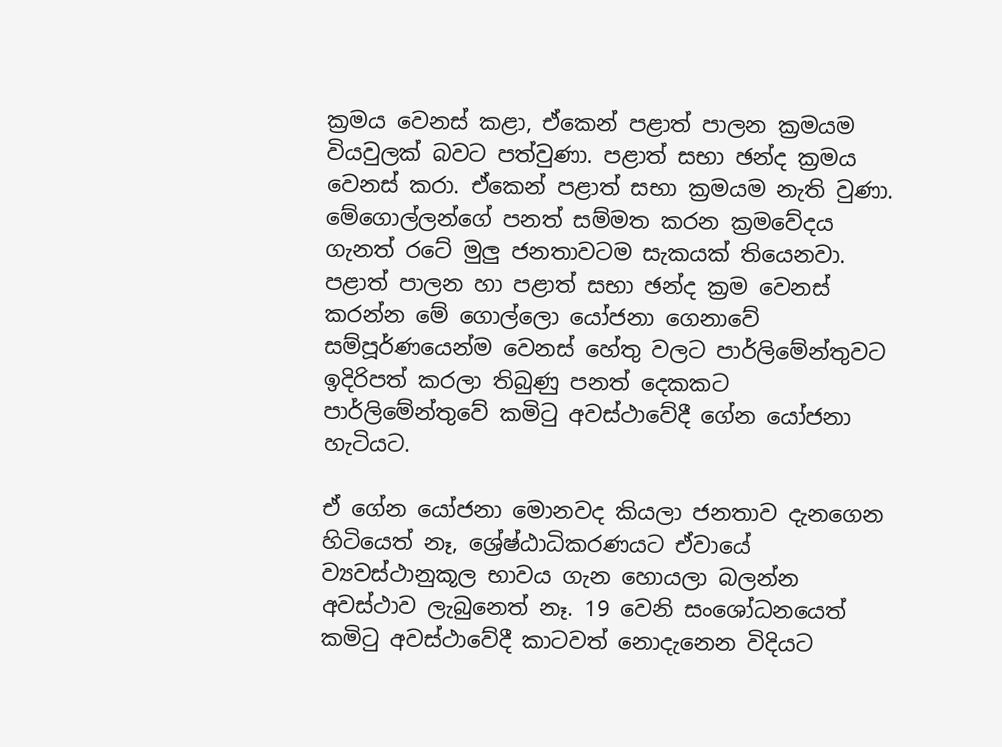ක්‍රමය වෙනස් කළා, ඒකෙන් පළාත් පාලන ක්‍රමයම වියවුලක් බවට පත්වුණා. පළාත් සභා ඡන්ද ක්‍රමය වෙනස් කරා. ඒකෙන් පළාත් සභා ක්‍රමයම නැති වුණා. මේගොල්ලන්ගේ පනත් සම්මත කරන ක්‍රමවේදය ගැනත් රටේ මුලු ජනතාවටම සැකයක් තියෙනවා. පළාත් පාලන හා පළාත් සභා ඡන්ද ක්‍රම වෙනස් කරන්න මේ ගොල්ලො යෝජනා ගෙනාවේ සම්පූර්ණයෙන්ම වෙනස් හේතු වලට පාර්ලිමේන්තුවට ඉදිරිපත් කරලා තිබුණු පනත් දෙකකට පාර්ලිමේන්තුවේ කමිටු අවස්ථාවේදී ගේන යෝජනා හැටියට.

ඒ ගේන යෝජනා මොනවද කියලා ජනතාව දැනගෙන හිටියෙත් නෑ, ශ්‍රේෂ්ඨාධිකරණයට ඒවායේ ව්‍යවස්ථානුකූල භාවය ගැන හොයලා බලන්න අවස්ථාව ලැබුනෙත් නෑ. 19 වෙනි සංශෝධනයෙත් කමිටු අවස්ථාවේදී කාටවත් නොදැනෙන විදියට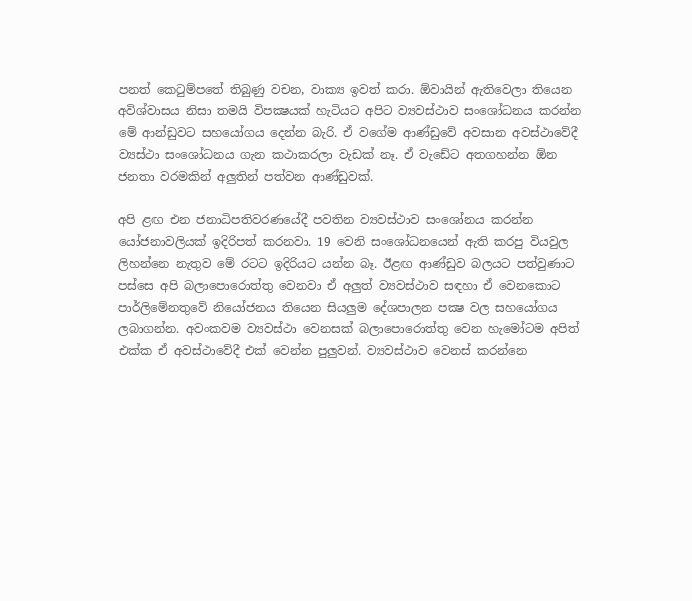පනත් කෙටුම්පතේ තිබුණු වචන, වාක්‍ය ඉවත් කරා. ඕවායින් ඇතිවෙලා තියෙන අවිශ්වාසය නිසා තමයි විපක්‍ෂයක් හැටියට අපිට ව්‍යවස්ථාව සංශෝධනය කරන්න මේ ආන්ඩුවට සහයෝගය දෙන්න බැරි. ඒ වගේම ආණ්ඩුවේ අවසාන අවස්ථාවේදී ව්‍යස්ථා සංශෝධනය ගැන කථාකරලා වැඩක් නෑ. ඒ වැඩේට අතගහන්න ඕන ජනතා වරමකින් අලුතින් පත්වන ආණ්ඩුවක්.

අපි ළඟ එන ජනාධිපතිවරණයේදී පවතින ව්‍යවස්ථාව සංශෝනය කරන්න යෝජනාවලියක් ඉදිරිපත් කරනවා. 19 වෙනි සංශෝධනයෙන් ඇති කරපු වියවුල ලිහන්නෙ නැතුව මේ රටට ඉදිරියට යන්න බෑ. ඊළඟ ආණ්ඩුව බලයට පත්වුණාට පස්සෙ අපි බලාපොරොත්තු වෙනවා ඒ අලුත් ව්‍යවස්ථාව සඳහා ඒ වෙනකොට පාර්ලිමේනතුවේ නියෝජනය තියෙන සියලුම දේශපාලන පක්‍ෂ වල සහයෝගය ලබාගන්න. අවංකවම ව්‍යවස්ථා වෙනසක් බලාපොරොත්තු වෙන හැමෝටම අපිත් එක්ක ඒ අවස්ථාවේදී එක් වෙන්න පුලුවන්. ව්‍යවස්ථාව වෙනස් කරන්නෙ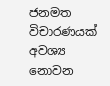ජනමත විචාරණයක් අවශ්‍ය නොවන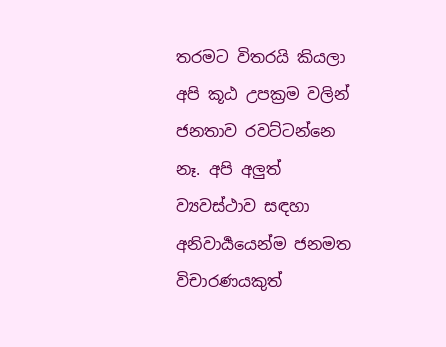තරමට විතරයි කියලා අපි කූඨ උපක්‍රම වලින් ජනතාව රවට්ටන්නෙ නෑ. අපි අලුත් ව්‍යවස්ථාව සඳහා අනිවාර්‍යයෙන්ම ජනමත විචාරණයකුත්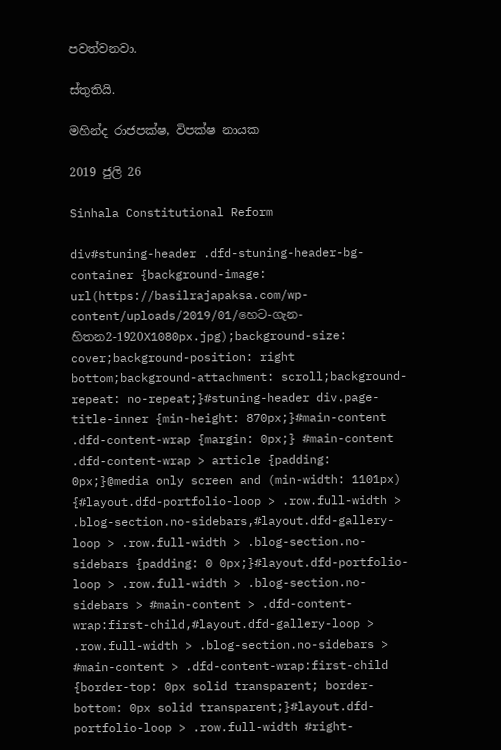පවත්වනවා.

ස්තුතියි.

මහින්ද රාජපක්ෂ, විපක්ෂ නායක

2019 ජුලි 26

Sinhala Constitutional Reform

div#stuning-header .dfd-stuning-header-bg-container {background-image: url(https://basilrajapaksa.com/wp-content/uploads/2019/01/හෙට-ගැන-හිතන2-1920X1080px.jpg);background-size: cover;background-position: right bottom;background-attachment: scroll;background-repeat: no-repeat;}#stuning-header div.page-title-inner {min-height: 870px;}#main-content .dfd-content-wrap {margin: 0px;} #main-content .dfd-content-wrap > article {padding: 0px;}@media only screen and (min-width: 1101px) {#layout.dfd-portfolio-loop > .row.full-width > .blog-section.no-sidebars,#layout.dfd-gallery-loop > .row.full-width > .blog-section.no-sidebars {padding: 0 0px;}#layout.dfd-portfolio-loop > .row.full-width > .blog-section.no-sidebars > #main-content > .dfd-content-wrap:first-child,#layout.dfd-gallery-loop > .row.full-width > .blog-section.no-sidebars > #main-content > .dfd-content-wrap:first-child {border-top: 0px solid transparent; border-bottom: 0px solid transparent;}#layout.dfd-portfolio-loop > .row.full-width #right-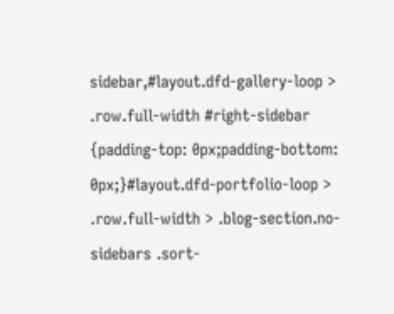sidebar,#layout.dfd-gallery-loop > .row.full-width #right-sidebar {padding-top: 0px;padding-bottom: 0px;}#layout.dfd-portfolio-loop > .row.full-width > .blog-section.no-sidebars .sort-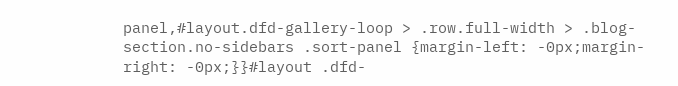panel,#layout.dfd-gallery-loop > .row.full-width > .blog-section.no-sidebars .sort-panel {margin-left: -0px;margin-right: -0px;}}#layout .dfd-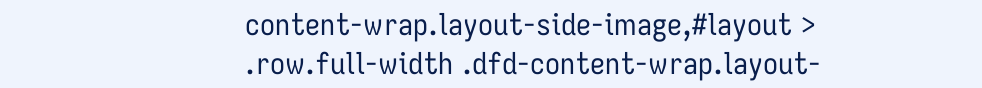content-wrap.layout-side-image,#layout > .row.full-width .dfd-content-wrap.layout-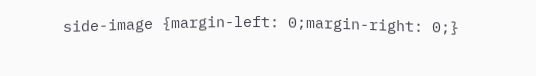side-image {margin-left: 0;margin-right: 0;}